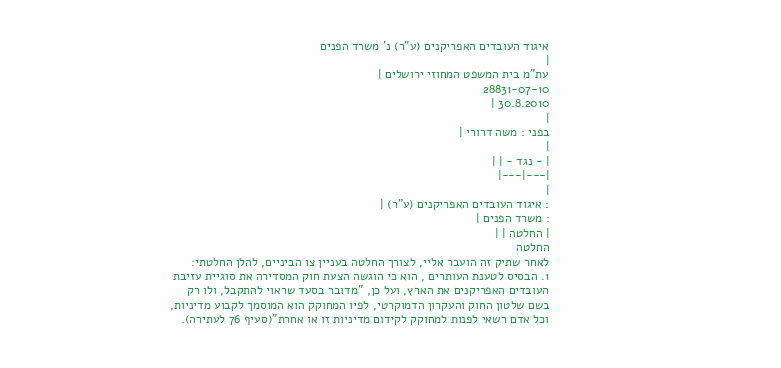איגוד העובדים האפריקנים (ע"ר) נ' משרד הפנים
|
עת"מ בית המשפט המחוזי ירושלים |
28831-07-10
30.8.2010 |
|
בפני : משה דרורי |
|
| - נגד - | |
|---|---|
|
: איגוד העובדים האפריקנים (ע"ר) |
: משרד הפנים |
| החלטה | |
החלטה
לאחר שתיק זה הועבר אליי, לצורך החלטה בעניין צו הביניים, להלן החלטתי:
1. הבסיס לטענת העותרים , הוא כי הוגשה הצעת חוק המסדירה את סוגיית עזיבת העובדים האפריקנים את הארץ, ועל כן, "מדובר בסעד שראוי להתקבל, ולו רק בשם שלטון החוק והעקרון הדמוקרטי, לפיו המחוקק הוא המוסמך לקבוע מדיניות, וכל אדם רשאי לפנות למחוקק לקידום מדיניות זו או אחרת"(סעיף 76 לעתירה).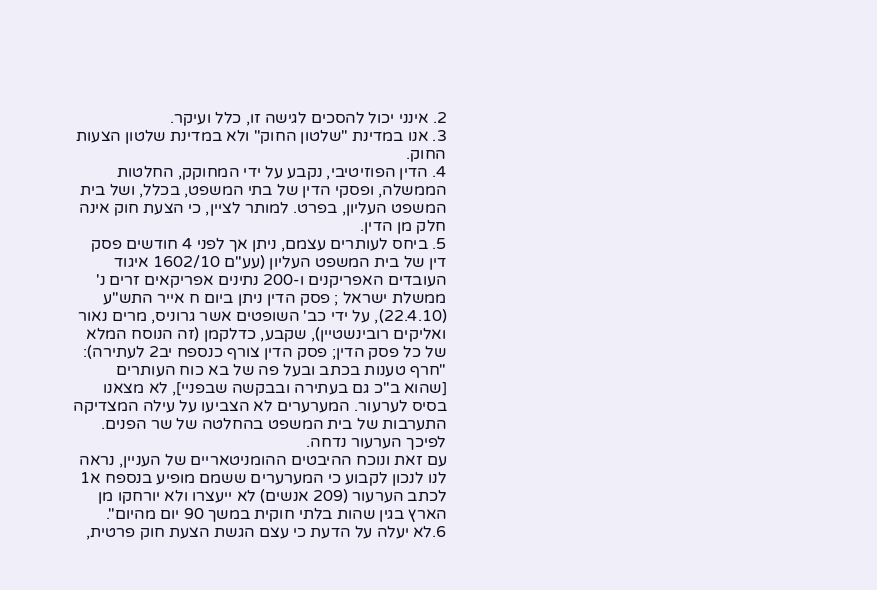2. אינני יכול להסכים לגישה זו, כלל ועיקר.
3. אנו במדינת "שלטון החוק" ולא במדינת שלטון הצעות החוק.
4. הדין הפוזיטיבי, נקבע על ידי המחוקק, החלטות הממשלה, ופסקי הדין של בתי המשפט, בכלל, ושל בית המשפט העליון, בפרט. למותר לציין, כי הצעת חוק אינה חלק מן הדין.
5. ביחס לעותרים עצמם, ניתן אך לפני 4 חודשים פסק דין של בית המשפט העליון (עע"ם 1602/10 איגוד העובדים האפריקנים ו-200 נתינים אפריקאים זרים נ' ממשלת ישראל ; פסק הדין ניתן ביום ח אייר התש"ע (22.4.10), על ידי כב' השופטים אשר גרוניס, מרים נאור ואליקים רובינשטיין), שקבע, כדלקמן (זה הנוסח המלא של כל פסק הדין; פסק הדין צורף כנספח יב2 לעתירה):
"חרף טענות בכתב ובעל פה של בא כוח העותרים [שהוא ב"כ גם בעתירה ובבקשה שבפניי], לא מצאנו בסיס לערעור. המערערים לא הצביעו על עילה המצדיקה התערבות של בית המשפט בהחלטה של שר הפנים.
לפיכך הערעור נדחה.
עם זאת ונוכח ההיבטים ההומניטאריים של העניין, נראה לנו לנכון לקבוע כי המערערים ששמם מופיע בנספח א1 לכתב הערעור (209 אנשים) לא ייעצרו ולא יורחקו מן הארץ בגין שהות בלתי חוקית במשך 90 יום מהיום".
6.לא יעלה על הדעת כי עצם הגשת הצעת חוק פרטית,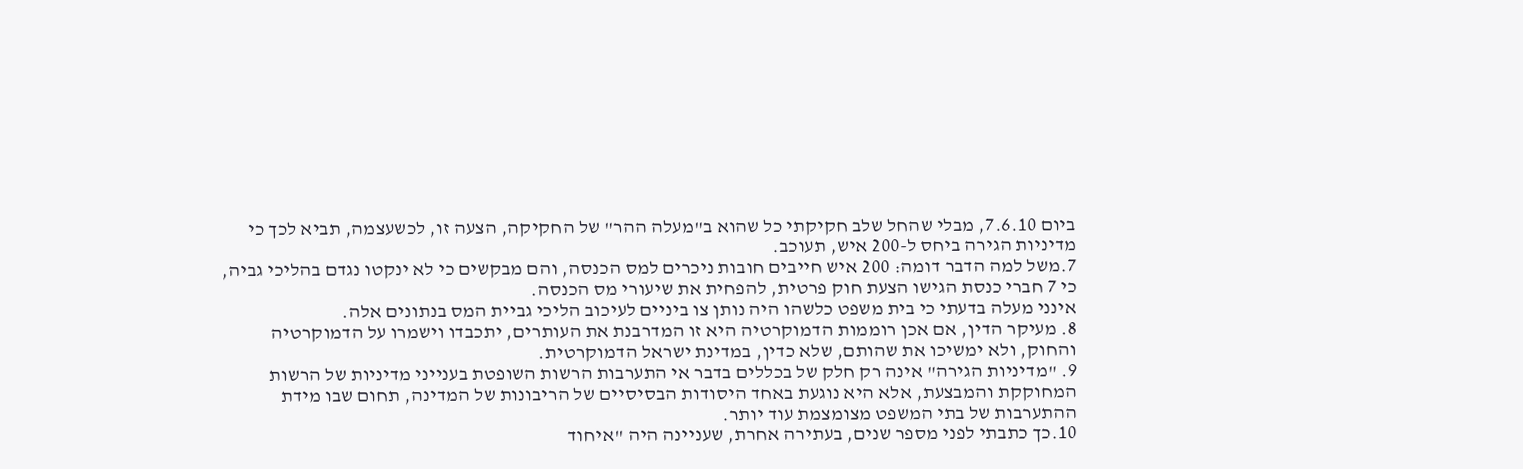ביום 7.6.10, מבלי שהחל שלב חקיקתי כל שהוא ב"מעלה ההר" של החקיקה, הצעה זו, לכשעצמה, תביא לכך כי מדיניות הגירה ביחס ל-200 איש, תעוכב.
7.משל למה הדבר דומה: 200 איש חייבים חובות ניכרים למס הכנסה, והם מבקשים כי לא ינקטו נגדם בהליכי גביה, כי 7 חברי כנסת הגישו הצעת חוק פרטית, להפחית את שיעורי מס הכנסה.
אינני מעלה בדעתי כי בית משפט כלשהו היה נותן צו ביניים לעיכוב הליכי גביית המס בנתונים אלה.
8. מעיקר הדין, אם אכן רוממות הדמוקרטיה היא זו המדרבנת את העותרים, יתכבדו וישמרו על הדמוקרטיה והחוק, ולא ימשיכו את שהותם, שלא כדין, במדינת ישראל הדמוקרטית.
9. "מדיניות הגירה" אינה רק חלק של בכללים בדבר אי התערבות הרשות השופטת בענייני מדיניות של הרשות המחוקקת והמבצעת, אלא היא נוגעת באחד היסודות הבסיסיים של הריבונות של המדינה, תחום שבו מידת ההתערבות של בתי המשפט מצומצמת עוד יותר.
10.כך כתבתי לפני מספר שנים, בעתירה אחרת, שעניינה היה "איחוד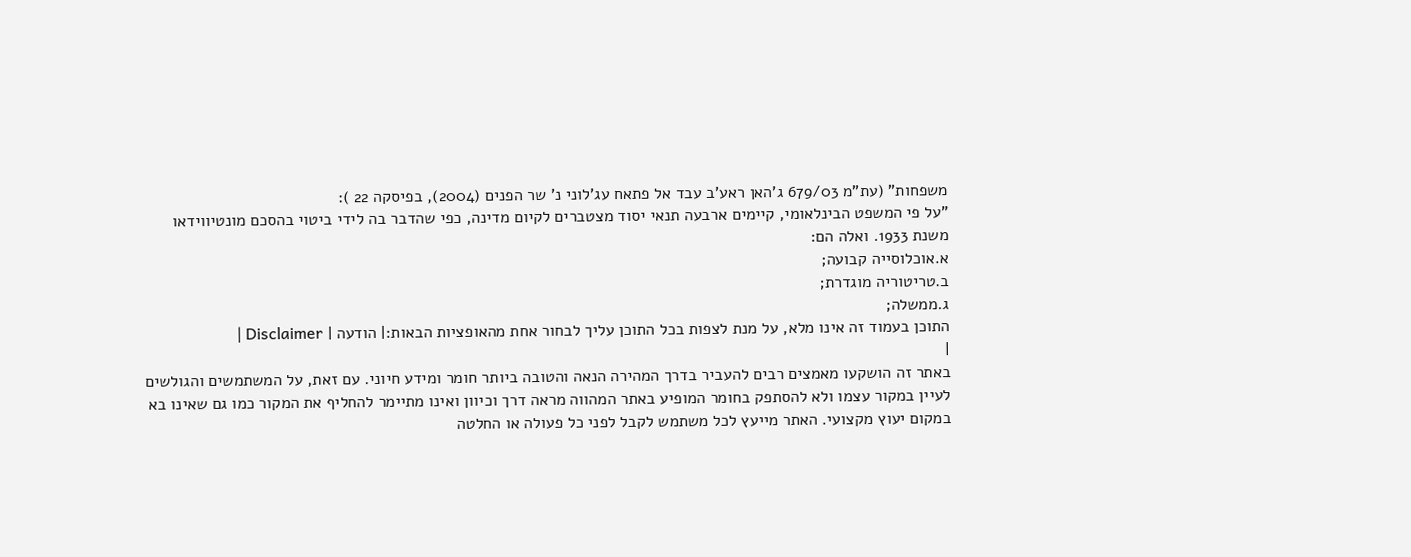משפחות" (עת"מ 679/03 ג'האן ראע'ב עבד אל פתאח עג'לוני נ' שר הפנים (2004), בפיסקה 22 ):
"על פי המשפט הבינלאומי, קיימים ארבעה תנאי יסוד מצטברים לקיום מדינה, כפי שהדבר בה לידי ביטוי בהסכם מונטיווידאו משנת 1933. ואלה הם:
א.אוכלוסייה קבועה;
ב.טריטוריה מוגדרת;
ג.ממשלה;
התוכן בעמוד זה אינו מלא, על מנת לצפות בכל התוכן עליך לבחור אחת מהאופציות הבאות:| הודעה | Disclaimer |
|
באתר זה הושקעו מאמצים רבים להעביר בדרך המהירה הנאה והטובה ביותר חומר ומידע חיוני. עם זאת, על המשתמשים והגולשים לעיין במקור עצמו ולא להסתפק בחומר המופיע באתר המהווה מראה דרך וכיוון ואינו מתיימר להחליף את המקור כמו גם שאינו בא במקום יעוץ מקצועי. האתר מייעץ לכל משתמש לקבל לפני כל פעולה או החלטה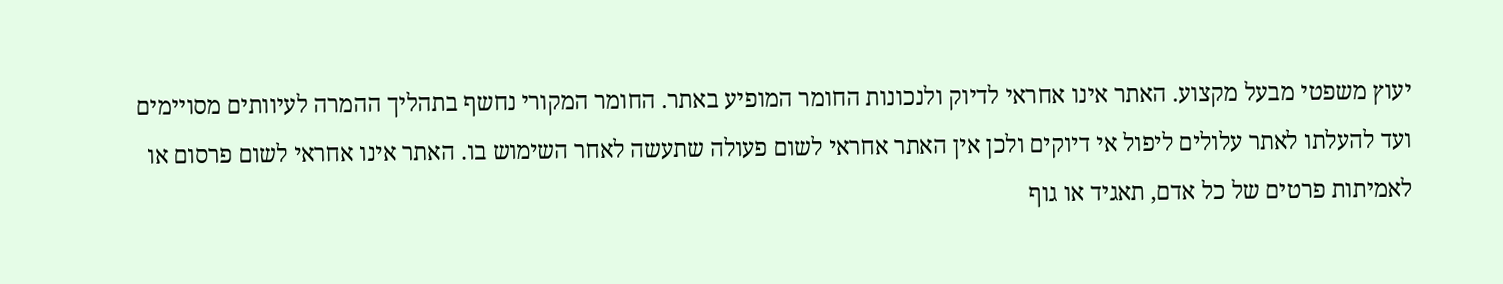יעוץ משפטי מבעל מקצוע. האתר אינו אחראי לדיוק ולנכונות החומר המופיע באתר. החומר המקורי נחשף בתהליך ההמרה לעיוותים מסויימים ועד להעלתו לאתר עלולים ליפול אי דיוקים ולכן אין האתר אחראי לשום פעולה שתעשה לאחר השימוש בו. האתר אינו אחראי לשום פרסום או לאמיתות פרטים של כל אדם, תאגיד או גוף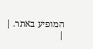המופיע באתר. |
|